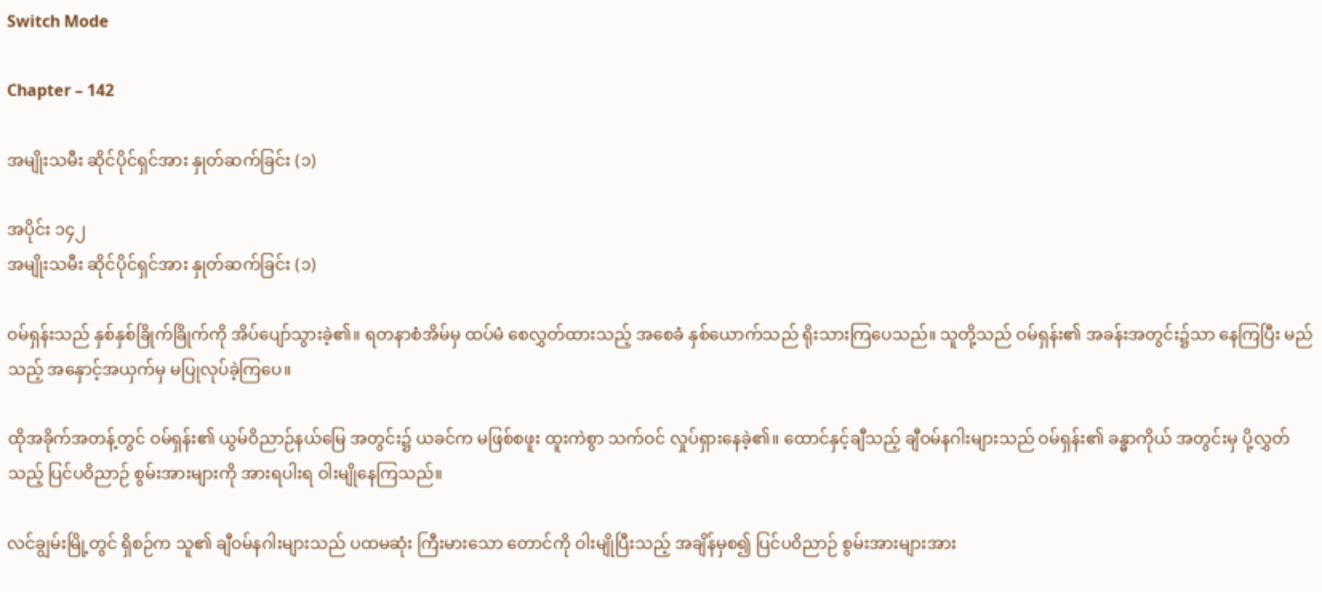Switch Mode

Chapter – 142

အမျိုးသမီး ဆိုင်ပိုင်ရှင်အား နှုတ်ဆက်ခြင်း (၁)

အပိုင်း ၁၄၂
အမျိုးသမီး ဆိုင်ပိုင်ရှင်အား နှုတ်ဆက်ခြင်း (၁)

ဝမ်ရှန်းသည် နှစ်နှစ်ခြိုက်ခြိုက်ကို အိပ်ပျော်သွားခဲ့၏။ ရတနာစံအိမ်မှ ထပ်မံ စေလွှတ်ထားသည့် အစေခံ နှစ်ယောက်သည် ရိုးသားကြပေသည်။ သူတို့သည် ဝမ်ရှန်း၏ အခန်းအတွင်း၌သာ နေကြပြီး မည်သည့် အနှောင့်အယှက်မှ မပြုလုပ်ခဲ့ကြပေ။

ထိုအခိုက်အတန့်တွင် ဝမ်ရှန်း၏ ယွမ်ဝိညာဉ်နယ်မြေ အတွင်း၌ ယခင်က မဖြစ်စဖူး ထူးကဲစွာ သက်ဝင် လှုပ်ရှားနေခဲ့၏။ ထောင်နှင့်ချီသည့် ချီဝမ်နဂါးများသည် ဝမ်ရှန်း၏ ခန္ဓာကိုယ် အတွင်းမှ ပို့လွှတ်သည့် ပြင်ပဝိညာဉ် စွမ်းအားများကို အားရပါးရ ဝါးမျိုနေကြသည်။

လင်ချွမ်းမြို့တွင် ရှိစဉ်က သူ၏ ချီဝမ်နဂါးများသည် ပထမဆုံး ကြီးမားသော တောင်ကို ဝါးမျိုပြီးသည့် အချိန်မှစ၍ ပြင်ပဝိညာဉ် စွမ်းအားများအား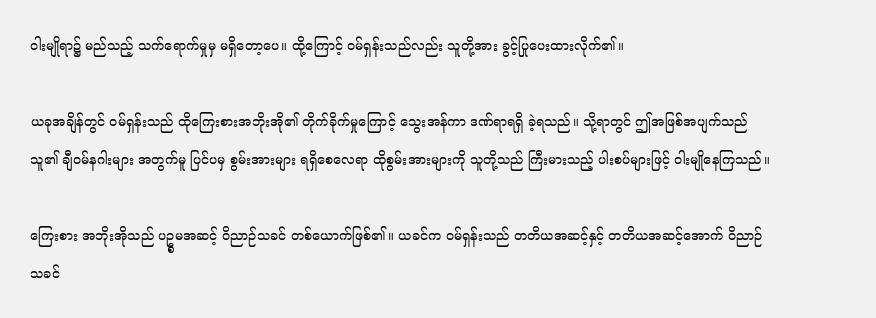ဝါးမျိုရာ၌ မည်သည့် သက်ရောက်မှုမှ မရှိတော့ပေ။ ထို့ကြောင့် ဝမ်ရှန်းသည်လည်း သူတို့အား ခွင့်ပြုပေးထားလိုက်၏။

ယခုအချိန်တွင် ဝမ်ရှန်းသည် ထိုကြေးစားအဘိုးအို၏ တိုက်ခိုက်မှုကြောင့် သွေးအန်ကာ ဒဏ်ရာရရှိ ခဲ့ရသည်။ သို့ရာတွင် ဤအဖြစ်အပျက်သည် သူ၏ ချီဝမ်နဂါးများ အတွက်မူ ပြင်ပမှ စွမ်းအားများ ရရှိစေလေရာ ထိုစွမ်းအားများကို သူတို့သည် ကြီးမားသည့် ပါးစပ်များဖြင့် ဝါးမျိုနေကြသည်။

ကြေးစား အဘိုးအိုသည် ပဥ္စမအဆင့် ဝိညာဉ်သခင် တစ်ယောက်ဖြစ်၏။ ယခင်က ဝမ်ရှန်းသည် တတိယအဆင့်နှင့် တတိယအဆင့်အောက် ဝိညာဉ်သခင်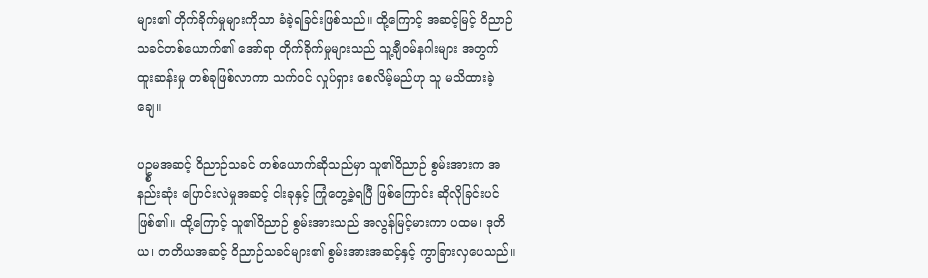များ၏ တိုက်ခိုက်မှုများကိုသာ ခံခဲ့ရခြင်းဖြစ်သည်။ ထို့ကြောင့် အဆင့်မြင့် ဝိညာဉ်သခင်တစ်ယောက်၏ အော်ရာ တိုက်ခိုက်မှုများသည် သူ့ချီဝမ်နဂါးများ အတွက် ထူးဆန်းမှု တစ်ခုဖြစ်လာကာ သက်ဝင် လှုပ်ရှား စေလိမ့်မည်ဟု သူ မသိထားခဲ့ချေ။

ပဥ္စမအဆင့် ဝိညာဉ်သခင် တစ်ယောက်ဆိုသည်မှာ သူ၏ဝိညာဉ် စွမ်းအားက အနည်းဆုံး ပြောင်းလဲမှုအဆင့် ငါးခုနှင့် ကြုံတွေ့ခဲ့ရပြီ ဖြစ်ကြောင်း ဆိုလိုခြင်းပင် ဖြစ်၏။ ထို့ကြောင့် သူ၏ဝိညာဉ် စွမ်းအားသည် အလွန်မြင့်မားကာ ပထမ၊ ဒုတိယ၊ တတိယအဆင့် ဝိညာဉ်သခင်များ၏ စွမ်းအားအဆင့်နှင့် ကွာခြားလှပေသည်။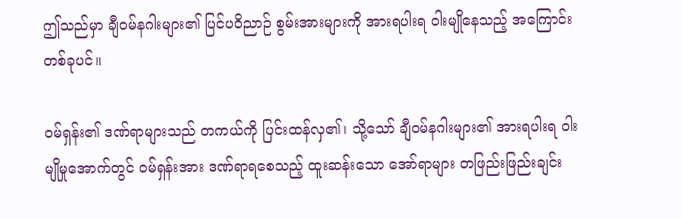ဤသည်မှာ ချီဝမ်နဂါးများ၏ ပြင်ပဝိညာဉ် စွမ်းအားများကို အားရပါးရ ဝါးမျိုနေသည့် အကြောင်း တစ်ခုပင်။

ဝမ်ရှန်း၏ ဒဏ်ရာများသည် တကယ်ကို ပြင်းထန်လှ၏၊ သို့သော် ချီဝမ်နဂါးများ၏ အားရပါးရ ဝါးမျိုမှုအောက်တွင် ဝမ်ရှန်းအား ဒဏ်ရာရစေသည့် ထူးဆန်းသော အော်ရာများ တဖြည်းဖြည်းချင်း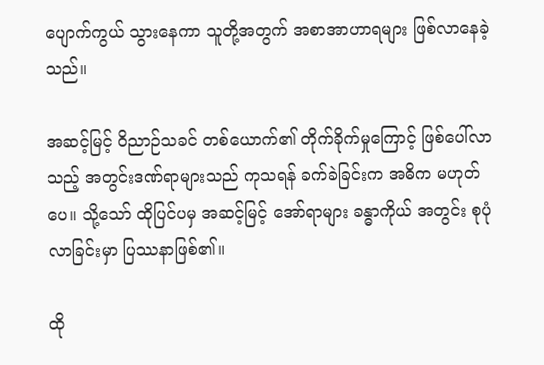ပျောက်ကွယ် သွားနေကာ သူတို့အတွက် အစာအာဟာရများ ဖြစ်လာနေခဲ့သည်။

အဆင့်မြင့် ဝိညာဉ်သခင် တစ်ယောက်၏ တိုက်ခိုက်မှုကြောင့် ဖြစ်ပေါ်လာသည့် အတွင်းဒဏ်ရာများသည် ကုသရန် ခက်ခဲခြင်းက အဓိက မဟုတ်ပေ။ သို့သော် ထိုပြင်ပမှ အဆင့်မြင့် အော်ရာများ ခန္ဓာကိုယ် အတွင်း စုပုံလာခြင်းမှာ ပြဿနာဖြစ်၏။

ထို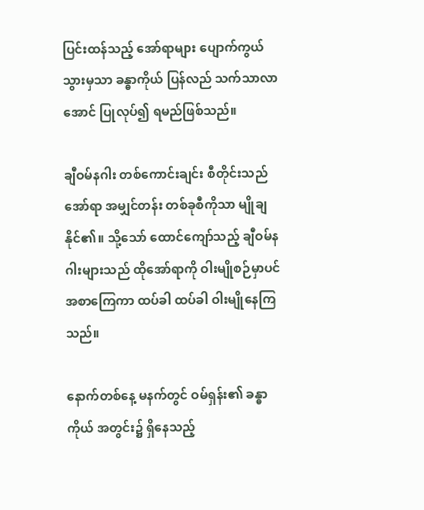ပြင်းထန်သည့် အော်ရာများ ပျောက်ကွယ် သွားမှသာ ခန္ဓာကိုယ် ပြန်လည် သက်သာလာအောင် ပြုလုပ်၍ ရမည်ဖြစ်သည်။

ချီဝမ်နဂါး တစ်ကောင်းချင်း စီတိုင်းသည် အော်ရာ အမျှင်တန်း တစ်ခုစီကိုသာ မျိုချနိုင်၏။ သို့သော် ထောင်ကျော်သည့် ချီဝမ်နဂါးများသည် ထိုအော်ရာကို ဝါးမျိုစဉ်မှာပင် အစာကြေကာ ထပ်ခါ ထပ်ခါ ဝါးမျိုနေကြသည်။

နောက်တစ်နေ့ မနက်တွင် ဝမ်ရှန်း၏ ခန္ဓာကိုယ် အတွင်း၌ ရှိနေသည့်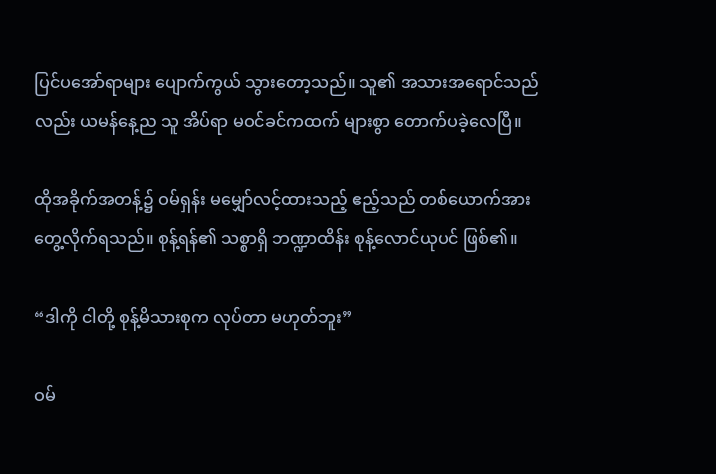ပြင်ပအော်ရာများ ပျောက်ကွယ် သွားတော့သည်။ သူ၏ အသားအရောင်သည်လည်း ယမန်နေ့ည သူ အိပ်ရာ မဝင်ခင်ကထက် များစွာ တောက်ပခဲ့လေပြီ။

ထိုအခိုက်အတန့်၌ ဝမ်ရှန်း မမျှော်လင့်ထားသည့် ဧည့်သည် တစ်ယောက်အား တွေ့လိုက်ရသည်။ စုန့်ရန်၏ သစ္စာရှိ ဘဏ္ဍာထိန်း စုန့်လောင်ယုပင် ဖြစ်၏။

“ဒါကို ငါတို့ စုန့်မိသားစုက လုပ်တာ မဟုတ်ဘူး”

ဝမ်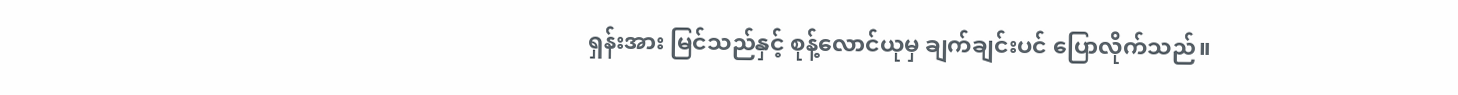ရှန်းအား မြင်သည်နှင့် စုန့်လောင်ယုမှ ချက်ချင်းပင် ပြောလိုက်သည်။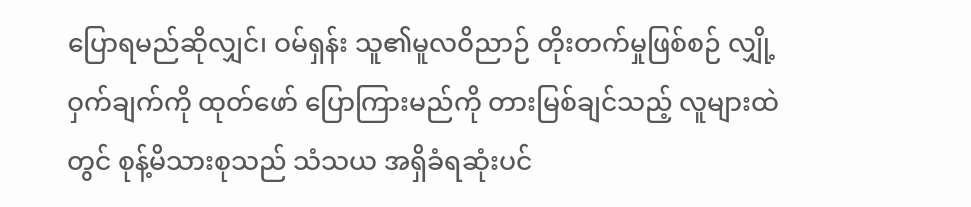ပြောရမည်ဆိုလျှင်၊ ဝမ်ရှန်း သူ၏မူလဝိညာဉ် တိုးတက်မှုဖြစ်စဉ် လျှို့ဝှက်ချက်ကို ထုတ်ဖော် ပြောကြားမည်ကို တားမြစ်ချင်သည့် လူများထဲတွင် စုန့်မိသားစုသည် သံသယ အရှိခံရဆုံးပင်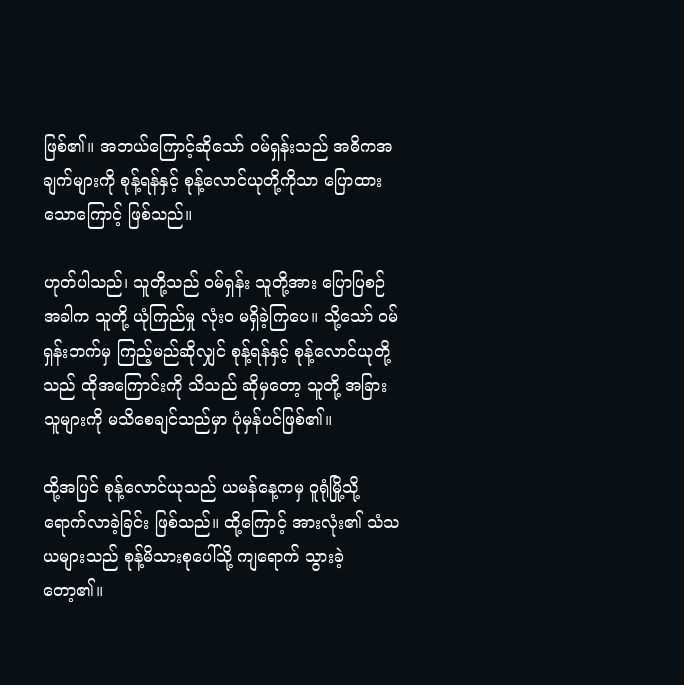ဖြစ်၏။ အဘယ်ကြောင့်ဆိုသော် ဝမ်ရှန်းသည် အဓိကအချက်များကို စုန့်ရန်နှင့် စုန့်လောင်ယုတို့ကိုသာ ပြောထားသောကြောင့် ဖြစ်သည်။

ဟုတ်ပါသည်၊ သူတို့သည် ဝမ်ရှန်း သူတို့အား ပြောပြစဉ် အခါက သူတို့ ယုံကြည်မှု လုံးဝ မရှိခဲ့ကြပေ။ သို့သော် ဝမ်ရှန်းဘက်မှ ကြည့်မည်ဆိုလျှင် စုန့်ရန်နှင့် စုန့်လောင်ယုတို့သည် ထိုအကြောင်းကို သိသည် ဆိုမှတော့ သူတို့ အခြားသူများကို မသိစေချင်သည်မှာ ပုံမှန်ပင်ဖြစ်၏။

ထို့အပြင် စုန့်လောင်ယုသည် ယမန်နေ့ကမှ ဝူရုံမြို့သို့ ရောက်လာခဲ့ခြင်း ဖြစ်သည်။ ထို့ကြောင့် အားလုံး၏ သံသယများသည် စုန့်မိသားစုပေါ်သို့ ကျရောက် သွားခဲ့တော့၏။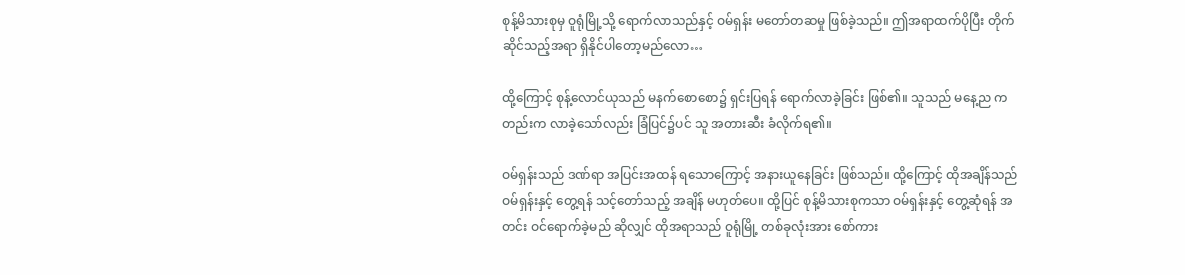စုန့်မိသားစုမှ ဝူရုံမြို့သို့ ရောက်လာသည်နှင့် ဝမ်ရှန်း မတော်တဆမှု ဖြစ်ခဲ့သည်။ ဤအရာထက်ပိုပြီး တိုက်ဆိုင်သည့်အရာ ရှိနိုင်ပါတော့မည်လော…

ထို့ကြောင့် စုန့်လောင်ယုသည် မနက်စောစော၌ ရှင်းပြရန် ရောက်လာခဲ့ခြင်း ဖြစ်၏။ သူသည် မနေ့ည ကတည်းက လာခဲ့သော်လည်း ခြံပြင်၌ပင် သူ အတားဆီး ခံလိုက်ရ၏။

ဝမ်ရှန်းသည် ဒဏ်ရာ အပြင်းအထန် ရသောကြောင့် အနားယူနေခြင်း ဖြစ်သည်။ ထို့ကြောင့် ထိုအချိန်သည် ဝမ်ရှန်းနှင့် တွေ့ရန် သင့်တော်သည့် အချိန် မဟုတ်ပေ။ ထို့ပြင် စုန့်မိသားစုကသာ ဝမ်ရှန်းနှင့် တွေ့ဆုံရန် အတင်း ဝင်ရောက်ခဲ့မည် ဆိုလျှင် ထိုအရာသည် ဝူရုံမြို့ တစ်ခုလုံးအား စော်ကား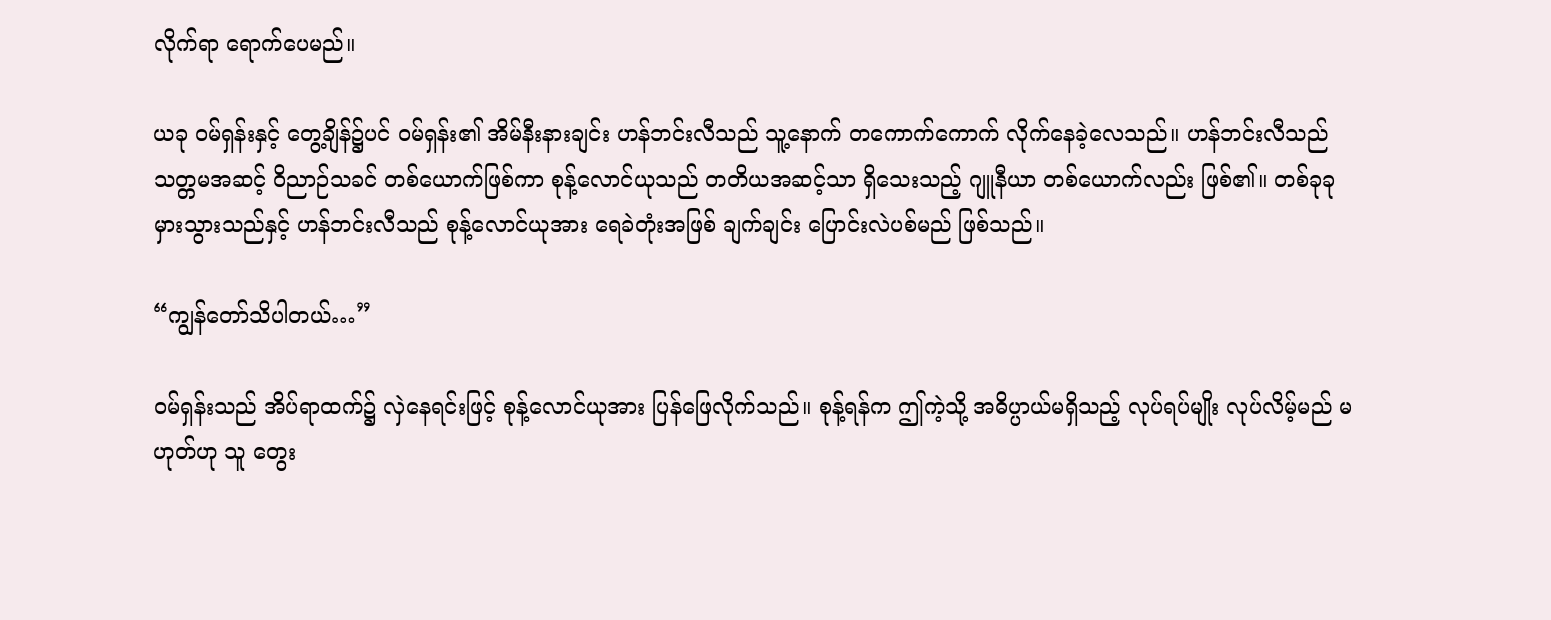လိုက်ရာ ရောက်ပေမည်။

ယခု ဝမ်ရှန်းနှင့် တွေ့ချိန်၌ပင် ဝမ်ရှန်း၏ အိမ်နီးနားချင်း ဟန်ဘင်းလီသည် သူ့နောက် တကောက်ကောက် လိုက်နေခဲ့လေသည်။ ဟန်ဘင်းလီသည် သတ္တမအဆင့် ဝိညာဉ်သခင် တစ်ယောက်ဖြစ်ကာ စုန့်လောင်ယုသည် တတိယအဆင့်သာ ရှိသေးသည့် ဂျူနီယာ တစ်ယောက်လည်း ဖြစ်၏။ တစ်ခုခု မှားသွားသည်နှင့် ဟန်ဘင်းလီသည် စုန့်လောင်ယုအား ရေခဲတုံးအဖြစ် ချက်ချင်း ပြောင်းလဲပစ်မည် ဖြစ်သည်။

“ကျွန်တော်သိပါတယ်…”

ဝမ်ရှန်းသည် အိပ်ရာထက်၌ လှဲနေရင်းဖြင့် စုန့်လောင်ယုအား ပြန်ဖြေလိုက်သည်။ စုန့်ရန်က ဤကဲ့သို့ အဓိပ္ပာယ်မရှိသည့် လုပ်ရပ်မျိုး လုပ်လိမ့်မည် မဟုတ်ဟု သူ တွေး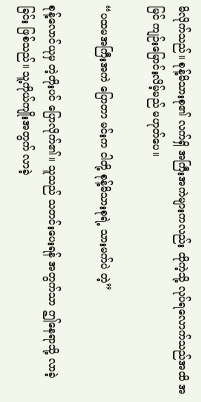မိလိုက်သည်။ စုန့်မိသားစု၏ လက်ရှိ အကြီးအကဲများကလည်း ထိုကဲ့သို့ လုပ်ရလောက်သည်အထိ အမြင် ကျဉ်းမြောင်းလိမ့်မည် မဟုတ်ပေ။

“ပထမအကြီးအကဲ ပြောတာ မင်းက ငါတို့ စုန့်မိသားစုရဲ့ သားမက်ပဲ တဲ့”

စုန့်လောင်ယုမှ တဲ့တိုးပင် ပြောလိုက်၏။ သူသည် သတင်းပေးရန် အတွက်သာ ဤနေရာသို့ လာခဲ့ခြင်း ဖြစ်သည်။ သူ့ကိုယ်ကျိုးအတွက် လာခဲ့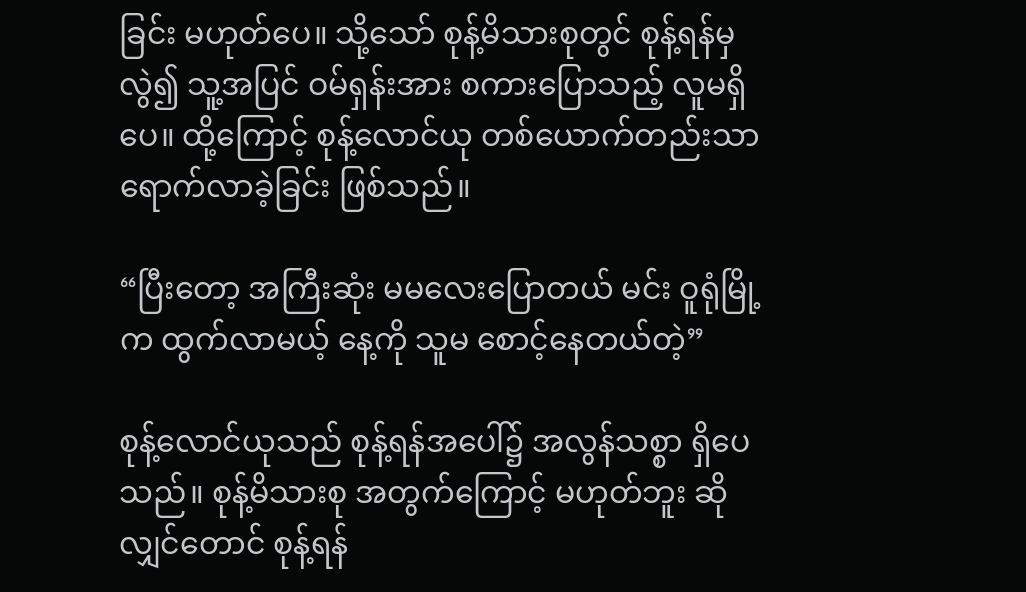ခြင်း မဟုတ်ပေ။ သို့သော် စုန့်မိသားစုတွင် စုန့်ရန်မှလွဲ၍ သူ့အပြင် ဝမ်ရှန်းအား စကားပြောသည့် လူမရှိပေ။ ထို့ကြောင့် စုန့်လောင်ယု တစ်ယောက်တည်းသာ ရောက်လာခဲ့ခြင်း ဖြစ်သည်။

“ပြီးတော့ အကြီးဆုံး မမလေးပြောတယ် မင်း ဝူရုံမြို့က ထွက်လာမယ့် နေ့ကို သူမ စောင့်နေတယ်တဲ့”

စုန့်လောင်ယုသည် စုန့်ရန်အပေါ်၌ အလွန်သစ္စာ ရှိပေသည်။ စုန့်မိသားစု အတွက်ကြောင့် မဟုတ်ဘူး ဆိုလျှင်တောင် စုန့်ရန်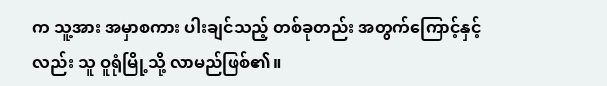က သူ့အား အမှာစကား ပါးချင်သည့် တစ်ခုတည်း အတွက်ကြောင့်နှင့်လည်း သူ ဝူရုံမြို့သို့ လာမည်ဖြစ်၏။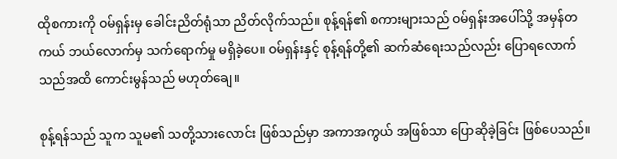ထိုစကားကို ဝမ်ရှန်းမှ ခေါင်းညိတ်ရုံသာ ညိတ်လိုက်သည်။ စုန့်ရန်၏ စကားများသည် ဝမ်ရှန်းအပေါ်သို့ အမှန်တကယ် ဘယ်လောက်မှ သက်ရောက်မှု မရှိခဲ့ပေ။ ဝမ်ရှန်းနှင့် စုန့်ရန်တို့၏ ဆက်ဆံရေးသည်လည်း ပြောရလောက်သည်အထိ ကောင်းမွန်သည် မဟုတ်ချေ။

စုန့်ရန်သည် သူက သူမ၏ သတို့သားလောင်း ဖြစ်သည်မှာ အကာအကွယ် အဖြစ်သာ ပြောဆိုခဲ့ခြင်း ဖြစ်ပေသည်။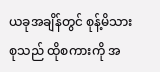ယခုအချိန်တွင် စုန့်မိသားစုသည် ထိုစကားကို အ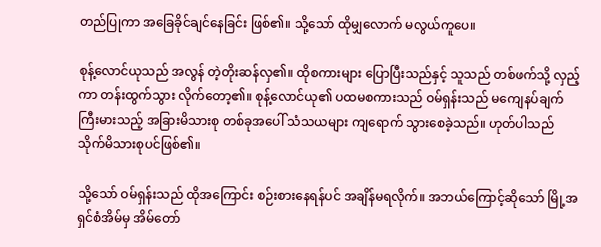တည်ပြုကာ အခြေခိုင်ချင်နေခြင်း ဖြစ်၏။ သို့သော် ထိုမျှလောက် မလွယ်ကူပေ။

စုန့်လောင်ယုသည် အလွန် တဲ့တိုးဆန်လှ၏။ ထိုစကားများ ပြောပြီးသည်နှင့် သူသည် တစ်ဖက်သို့ လှည့်ကာ တန်းထွက်သွား လိုက်တော့၏။ စုန့်လောင်ယု၏ ပထမစကားသည် ဝမ်ရှန်းသည် မကျေနပ်ချက် ကြီးမားသည့် အခြားမိသားစု တစ်ခုအပေါ် သံသယများ ကျရောက် သွားစေခဲ့သည်။ ဟုတ်ပါသည် သိုက်မိသားစုပင်ဖြစ်၏။

သို့သော် ဝမ်ရှန်းသည် ထိုအကြောင်း စဉ်းစားနေရန်ပင် အချိန်မရလိုက်။ အဘယ်ကြောင့်ဆိုသော် မြို့အရှင်စံအိမ်မှ အိမ်တော်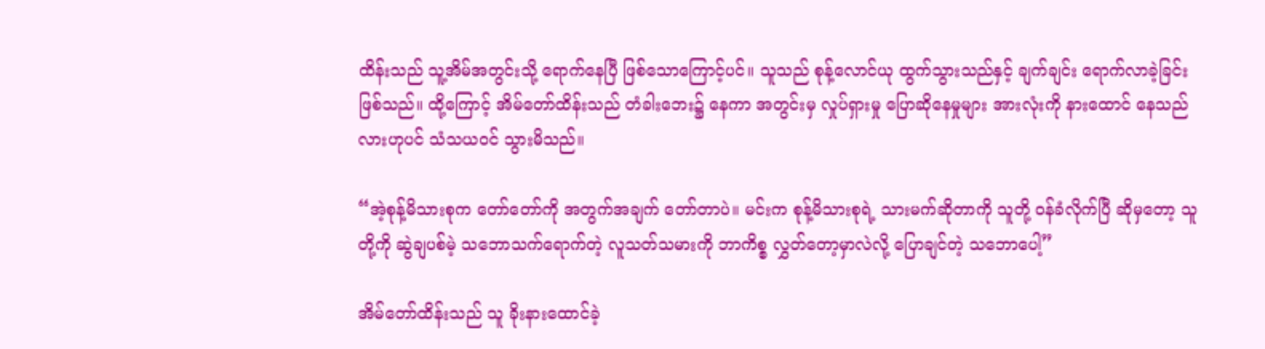ထိန်းသည် သူ့အိမ်အတွင်းသို့ ရောက်နေပြီ ဖြစ်သောကြောင့်ပင်။ သူသည် စုန့်လောင်ယု ထွက်သွားသည်နှင့် ချက်ချင်း ရောက်လာခဲ့ခြင်း ဖြစ်သည်။ ထို့ကြောင့် အိမ်တော်ထိန်းသည် တံခါးဘေး၌ နေကာ အတွင်းမှ လှုပ်ရှားမှု ပြောဆိုနေမှုများ အားလုံးကို နားထောင် နေသည်လားဟုပင် သံသယဝင် သွားမိသည်။

“အဲ့စုန့်မိသားစုက တော်တော်ကို အတွက်အချက် တော်တာပဲ။ မင်းက စုန့်မိသားစုရဲ့ သားမက်ဆိုတာကို သူတို့ ဝန်ခံလိုက်ပြီ ဆိုမှတော့ သူတို့ကို ဆွဲချပစ်မဲ့ သဘောသက်ရောက်တဲ့ လူသတ်သမားကို ဘာကိစ္စ လွှတ်တော့မှာလဲလို့ ပြောချင်တဲ့ သဘောပေါ့”

အိမ်တော်ထိန်းသည် သူ ခိုးနားထောင်ခဲ့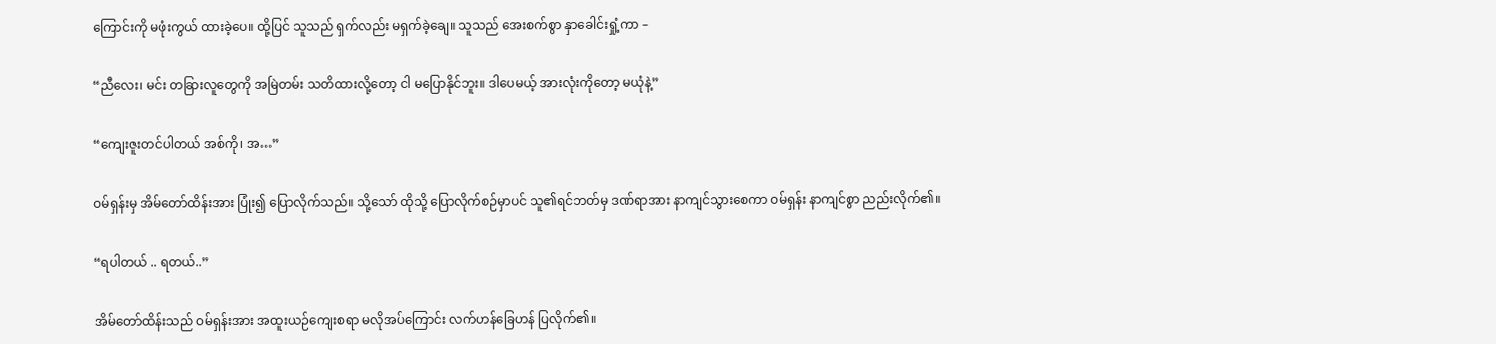ကြောင်းကို မဖုံးကွယ် ထားခဲ့ပေ။ ထို့ပြင် သူသည် ရှက်လည်း မရှက်ခဲ့ချေ။ သူသည် အေးစက်စွာ နှာခေါင်းရှုံ့ကာ –

“ညီလေး၊ မင်း တခြားလူတွေကို အမြဲတမ်း သတိထားလို့တော့ ငါ မပြောနိုင်ဘူး။ ဒါပေမယ့် အားလုံးကိုတော့ မယုံနဲ့”

“ကျေးဇူးတင်ပါတယ် အစ်ကို၊ အ…”

ဝမ်ရှန်းမှ အိမ်တော်ထိန်းအား ပြုံး၍ ပြောလိုက်သည်။ သို့သော် ထိုသို့ ပြောလိုက်စဉ်မှာပင် သူ၏ရင်ဘတ်မှ ဒဏ်ရာအား နာကျင်သွားစေကာ ဝမ်ရှန်း နာကျင်စွာ ညည်းလိုက်၏။

“ရပါတယ် .. ရတယ်..”

အိမ်တော်ထိန်းသည် ဝမ်ရှန်းအား အထူးယဉ်ကျေးစရာ မလိုအပ်ကြောင်း လက်ဟန်ခြေဟန် ပြလိုက်၏။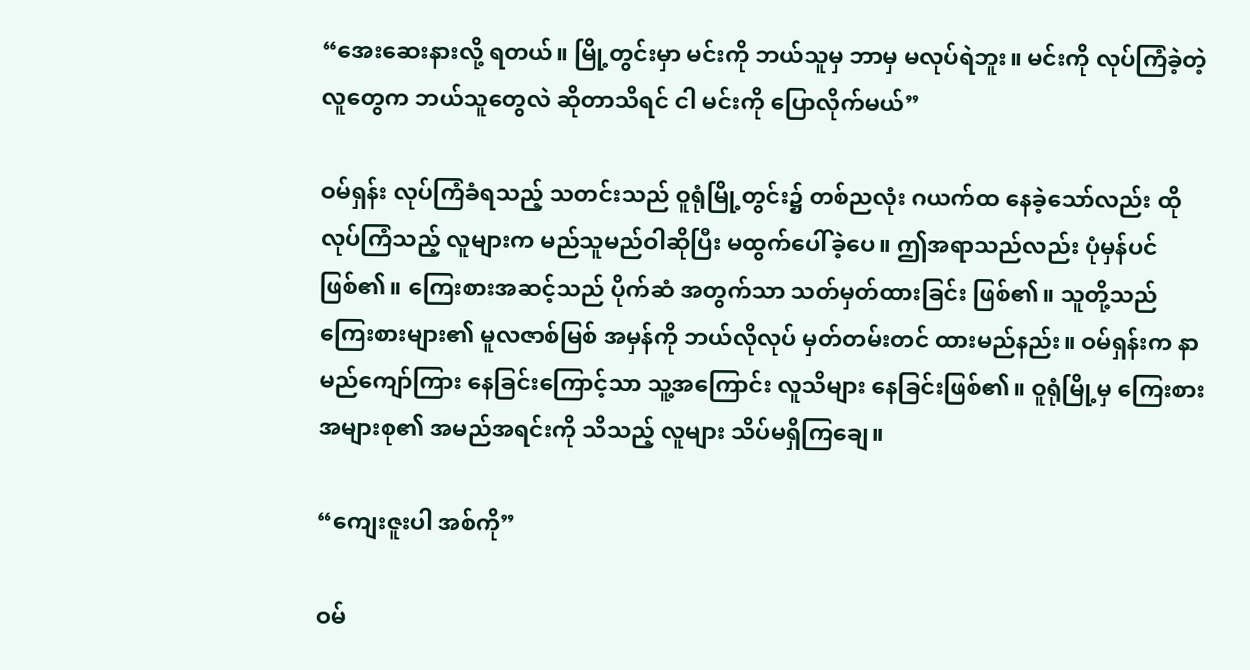“အေးဆေးနားလို့ ရတယ်။ မြို့တွင်းမှာ မင်းကို ဘယ်သူမှ ဘာမှ မလုပ်ရဲဘူး။ မင်းကို လုပ်ကြံခဲ့တဲ့ လူတွေက ဘယ်သူတွေလဲ ဆိုတာသိရင် ငါ မင်းကို ပြောလိုက်မယ်”

ဝမ်ရှန်း လုပ်ကြံခံရသည့် သတင်းသည် ဝူရုံမြို့တွင်း၌ တစ်ညလုံး ဂယက်ထ နေခဲ့သော်လည်း ထိုလုပ်ကြံသည့် လူများက မည်သူမည်ဝါဆိုပြီး မထွက်ပေါ်ခဲ့ပေ။ ဤအရာသည်လည်း ပုံမှန်ပင်ဖြစ်၏။ ကြေးစားအဆင့်သည် ပိုက်ဆံ အတွက်သာ သတ်မှတ်ထားခြင်း ဖြစ်၏။ သူတို့သည် ကြေးစားများ၏ မူလဇာစ်မြစ် အမှန်ကို ဘယ်လိုလုပ် မှတ်တမ်းတင် ထားမည်နည်း။ ဝမ်ရှန်းက နာမည်ကျော်ကြား နေခြင်းကြောင့်သာ သူ့အကြောင်း လူသိများ နေခြင်းဖြစ်၏။ ဝူရုံမြို့မှ ကြေးစား အများစု၏ အမည်အရင်းကို သိသည့် လူများ သိပ်မရှိကြချေ။

“ကျေးဇူးပါ အစ်ကို”

ဝမ်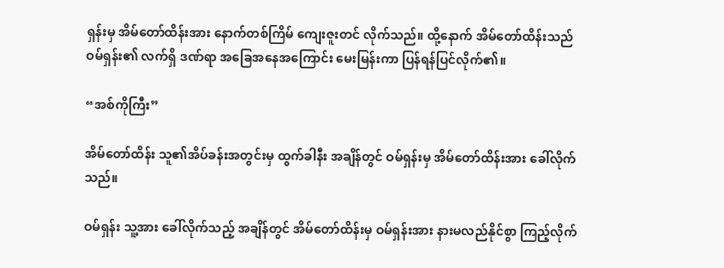ရှန်းမှ အိမ်တော်ထိန်းအား နောက်တစ်ကြိမ် ကျေးဇူးတင် လိုက်သည်။ ထို့နောက် အိမ်တော်ထိန်းသည် ဝမ်ရှန်း၏ လက်ရှိ ဒဏ်ရာ အခြေအနေအကြောင်း မေးမြန်းကာ ပြန်ရန်ပြင်လိုက်၏။

“အစ်ကိုကြီး”

အိမ်တော်ထိန်း သူ၏အိပ်ခန်းအတွင်းမှ ထွက်ခါနီး အချိန်တွင် ဝမ်ရှန်းမှ အိမ်တော်ထိန်းအား ခေါ်လိုက်သည်။

ဝမ်ရှန်း သူ့အား ခေါ်လိုက်သည့် အချိန်တွင် အိမ်တော်ထိန်းမှ ဝမ်ရှန်းအား နားမလည်နိုင်စွာ ကြည့်လိုက်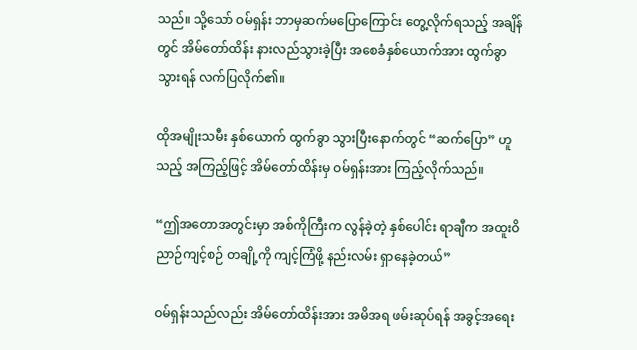သည်။ သို့သော် ဝမ်ရှန်း ဘာမှဆက်မပြောကြောင်း တွေ့လိုက်ရသည့် အချိန်တွင် အိမ်တော်ထိန်း နားလည်သွားခဲ့ပြီး အစေခံနှစ်ယောက်အား ထွက်ခွာသွားရန် လက်ပြလိုက်၏။

ထိုအမျိုးသမီး နှစ်ယောက် ထွက်ခွာ သွားပြီးနောက်တွင် “ဆက်ပြော” ဟူသည့် အကြည့်ဖြင့် အိမ်တော်ထိန်းမှ ဝမ်ရှန်းအား ကြည့်လိုက်သည်။

“ဤအတောအတွင်းမှာ အစ်ကိုကြီးက လွန်ခဲ့တဲ့ နှစ်ပေါင်း ရာချီက အထူးဝိညာဉ်ကျင့်စဉ် တချို့ကို ကျင့်ကြံဖို့ နည်းလမ်း ရှာနေခဲ့တယ်”

ဝမ်ရှန်းသည်လည်း အိမ်တော်ထိန်းအား အမိအရ ဖမ်းဆုပ်ရန် အခွင့်အရေး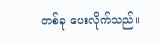တစ်ခု ပေးလိုက်သည်။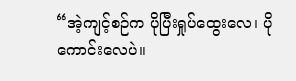“အဲ့ကျင့်စဉ်က ပိုပြီးရှုပ်ထွေးလေ၊ ပိုကောင်းလေပဲ။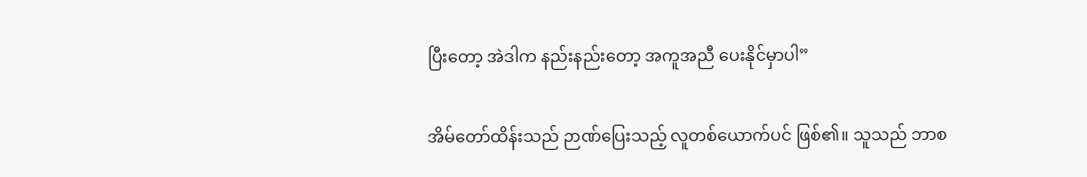ပြီးတော့ အဲဒါက နည်းနည်းတော့ အကူအညီ ပေးနိုင်မှာပါ”

အိမ်တော်ထိန်းသည် ဉာဏ်ပြေးသည့် လူတစ်ယောက်ပင် ဖြစ်၏။ သူသည် ဘာစ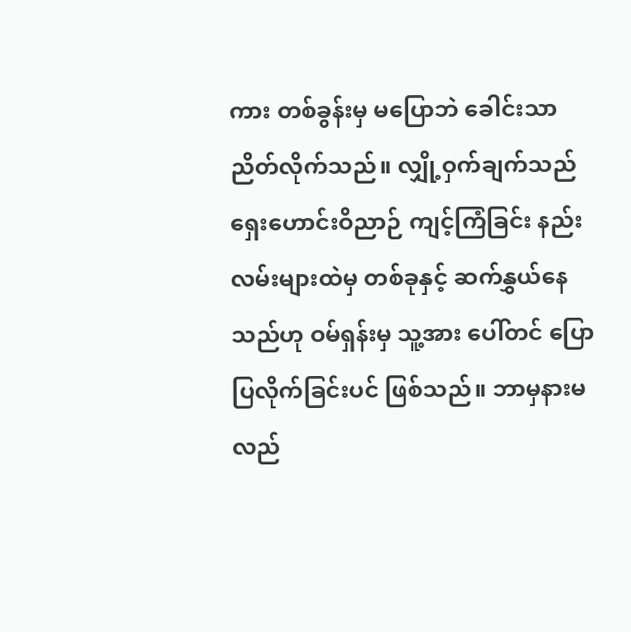ကား တစ်ခွန်းမှ မပြောဘဲ ခေါင်းသာ ညိတ်လိုက်သည်။ လျှို့ဝှက်ချက်သည် ရှေးဟောင်းဝိညာဉ် ကျင့်ကြံခြင်း နည်းလမ်းများထဲမှ တစ်ခုနှင့် ဆက်နွှယ်နေသည်ဟု ဝမ်ရှန်းမှ သူ့အား ပေါ်တင် ပြောပြလိုက်ခြင်းပင် ဖြစ်သည်။ ဘာမှနားမလည်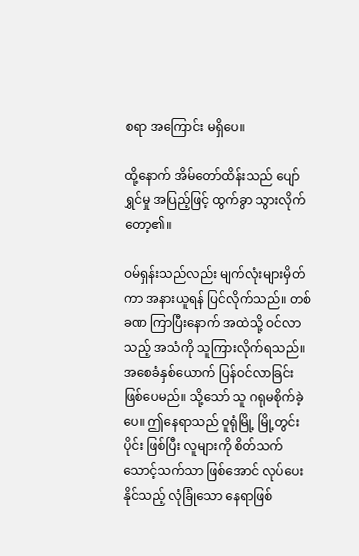စရာ အကြောင်း မရှိပေ။

ထို့နောက် အိမ်တော်ထိန်းသည် ပျော်ရွှင်မှု အပြည့်ဖြင့် ထွက်ခွာ သွားလိုက်တော့၏။

ဝမ်ရှန်းသည်လည်း မျက်လုံးများမှိတ်ကာ အနားယူရန် ပြင်လိုက်သည်။ တစ်ခဏ ကြာပြီးနောက် အထဲသို့ ဝင်လာသည့် အသံကို သူကြားလိုက်ရသည်။ အစေခံနှစ်ယောက် ပြန်ဝင်လာခြင်း ဖြစ်ပေမည်။ သို့သော် သူ ဂရုမစိုက်ခဲ့ပေ။ ဤနေရာသည် ဝူရုံမြို့ မြို့တွင်းပိုင်း ဖြစ်ပြီး လူများကို စိတ်သက်သောင့်သက်သာ ဖြစ်အောင် လုပ်ပေးနိုင်သည့် လုံခြုံသော နေရာဖြစ်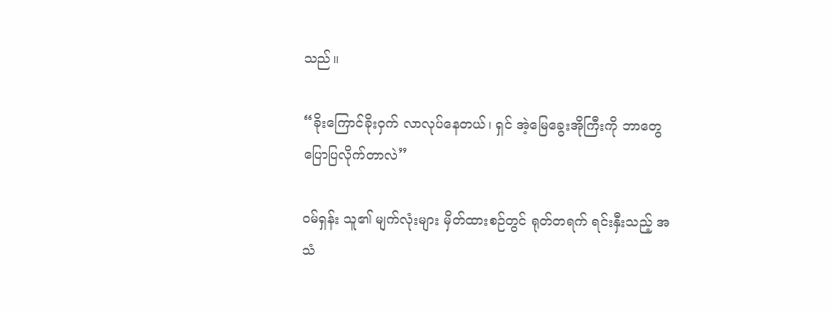သည်။

“ခိုးကြောင်ခိုးဝှက် လာလုပ်နေတယ်၊ ရှင် အဲ့မြေခွေးအိုကြီးကို ဘာတွေ ပြောပြလိုက်တာလဲ”

ဝမ်ရှန်း သူ၏ မျက်လုံးများ မှိတ်ထားစဉ်တွင် ရုတ်တရက် ရင်းနှီးသည့် အသံ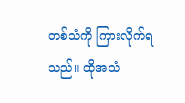တစ်သံကို ကြားလိုက်ရသည်။ ထိုအသံ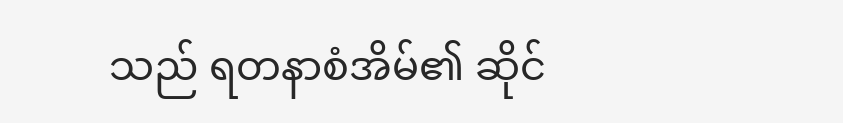သည် ရတနာစံအိမ်၏ ဆိုင်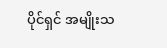ပိုင်ရှင် အမျိုးသ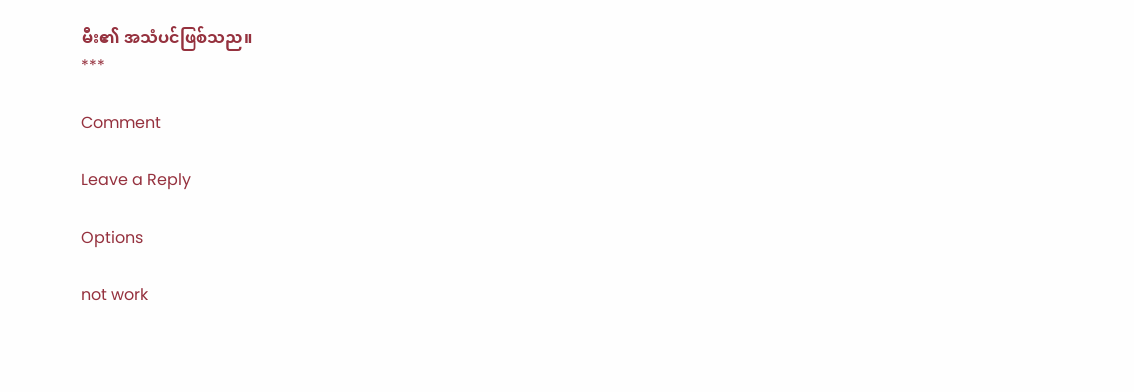မီး၏ အသံပင်ဖြစ်သည။
***

Comment

Leave a Reply

Options

not work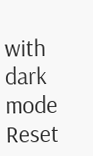with dark mode
Reset